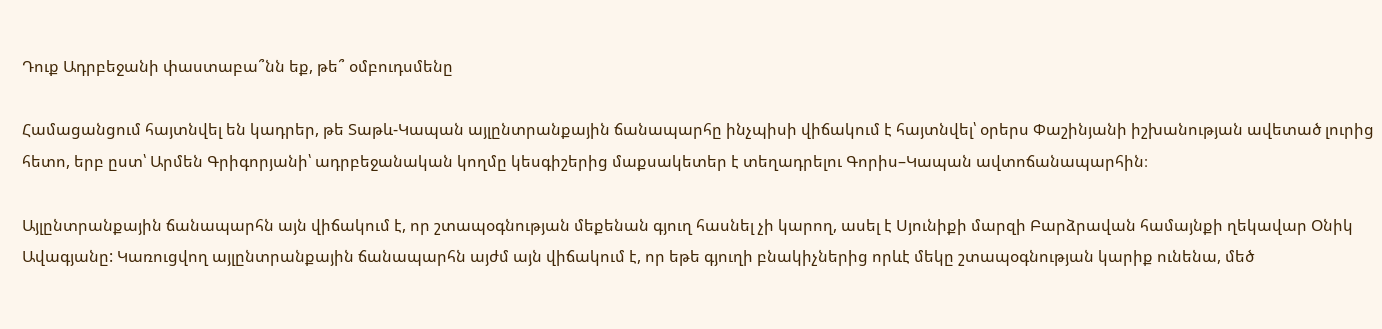Դուք Ադրբեջանի փաստաբա՞նն եք, թե՞ օմբուդսմենը

Համացանցում հայտնվել են կադրեր, թե Տաթև-Կապան այլընտրանքային ճանապարհը ինչպիսի վիճակում է հայտնվել՝ օրերս Փաշինյանի իշխանության ավետած լուրից հետո, երբ ըստ՝ Արմեն Գրիգորյանի՝ ադրբեջանական կողմը կեսգիշերից մաքսակետեր է տեղադրելու Գորիս–Կապան ավտոճանապարհին։

Այլընտրանքային ճանապարհն այն վիճակում է, որ շտապօգնության մեքենան գյուղ հասնել չի կարող, ասել է Սյունիքի մարզի Բարձրավան համայնքի ղեկավար Օնիկ Ավագյանը: Կառուցվող այլընտրանքային ճանապարհն այժմ այն վիճակում է, որ եթե գյուղի բնակիչներից որևէ մեկը շտապօգնության կարիք ունենա, մեծ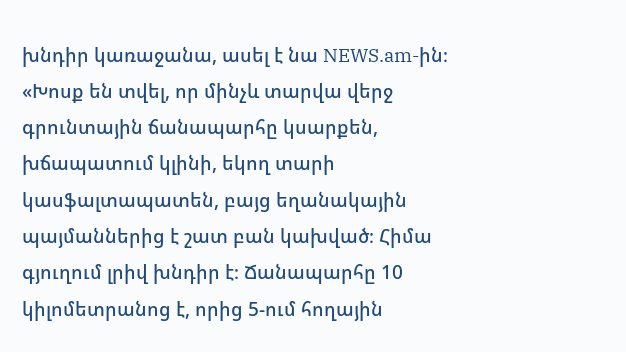խնդիր կառաջանա, ասել է նա NEWS.am-ին։ «Խոսք են տվել, որ մինչև տարվա վերջ գրունտային ճանապարհը կսարքեն, խճապատում կլինի, եկող տարի կասֆալտապատեն, բայց եղանակային պայմաններից է շատ բան կախված։ Հիմա գյուղում լրիվ խնդիր է։ Ճանապարհը 10 կիլոմետրանոց է, որից 5-ում հողային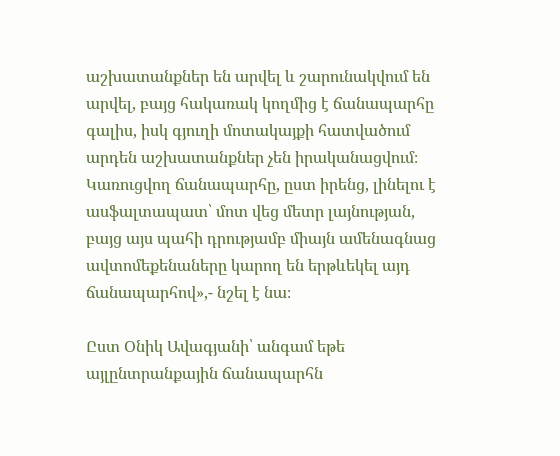աշխատանքներ են արվել և շարունակվում են արվել, բայց հակառակ կողմից է ճանապարհը գալիս, իսկ գյուղի մոտակայքի հատվածում արդեն աշխատանքներ չեն իրականացվում։ Կառուցվող ճանապարհը, ըստ իրենց, լինելու է ասֆալտապատ՝ մոտ վեց մետր լայնության, բայց այս պահի դրությամբ միայն ամենագնաց ավտոմեքենաները կարող են երթևեկել այդ ճանապարհով»,- նշել է նա։

Ըստ Օնիկ Ավագյանի՝ անգամ եթե այլընտրանքային ճանապարհն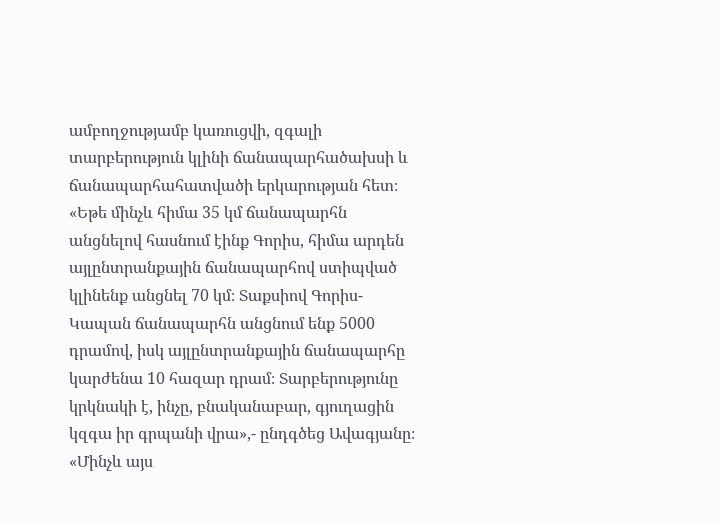ամբողջությամբ կառուցվի, զգալի տարբերություն կլինի ճանապարհածախսի և ճանապարհահատվածի երկարության հետ։ «Եթե մինչև հիմա 35 կմ ճանապարհն անցնելով հասնում էինք Գորիս, հիմա արդեն այլընտրանքային ճանապարհով ստիպված կլինենք անցնել 70 կմ։ Տաքսիով Գորիս-Կապան ճանապարհն անցնում ենք 5000 դրամով, իսկ այլընտրանքային ճանապարհը կարժենա 10 հազար դրամ։ Տարբերությունը կրկնակի է, ինչը, բնականաբար, գյուղացին կզգա իր գրպանի վրա»,- ընդգծեց Ավագյանը։ «Մինչև այս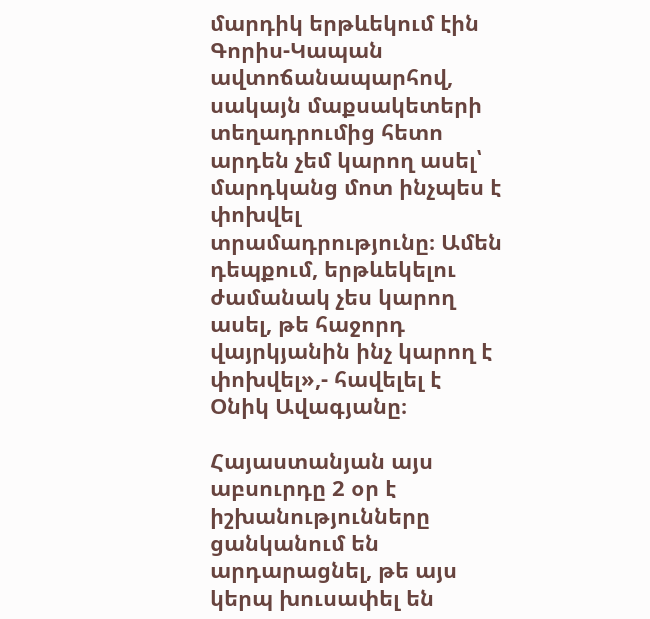մարդիկ երթևեկում էին Գորիս-Կապան ավտոճանապարհով, սակայն մաքսակետերի տեղադրումից հետո արդեն չեմ կարող ասել՝ մարդկանց մոտ ինչպես է փոխվել տրամադրությունը։ Ամեն դեպքում, երթևեկելու ժամանակ չես կարող ասել, թե հաջորդ վայրկյանին ինչ կարող է փոխվել»,- հավելել է Օնիկ Ավագյանը։

Հայաստանյան այս աբսուրդը 2 օր է իշխանությունները ցանկանում են արդարացնել, թե այս կերպ խուսափել են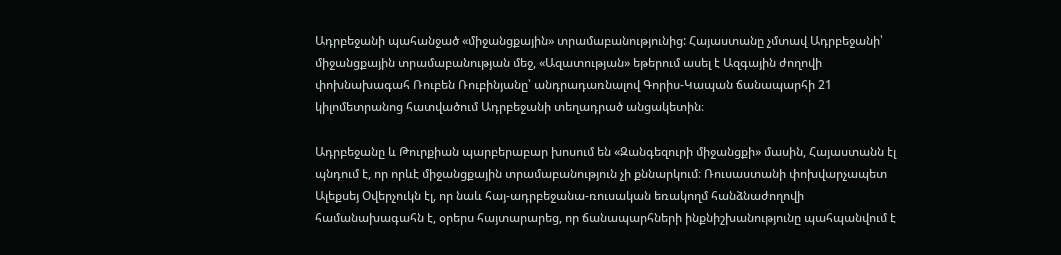Ադրբեջանի պահանջած «միջանցքային» տրամաբանությունից: Հայաստանը չմտավ Ադրբեջանի՝ միջանցքային տրամաբանության մեջ, «Ազատության» եթերում ասել է Ազգային ժողովի փոխնախագահ Ռուբեն Ռուբինյանը՝ անդրադառնալով Գորիս-Կապան ճանապարհի 21 կիլոմետրանոց հատվածում Ադրբեջանի տեղադրած անցակետին։

Ադրբեջանը և Թուրքիան պարբերաբար խոսում են «Զանգեզուրի միջանցքի» մասին, Հայաստանն էլ պնդում է, որ որևէ միջանցքային տրամաբանություն չի քննարկում։ Ռուսաստանի փոխվարչապետ Ալեքսեյ Օվերչուկն էլ, որ նաև հայ-ադրբեջանա-ռուսական եռակողմ հանձնաժողովի համանախագահն է, օրերս հայտարարեց, որ ճանապարհների ինքնիշխանությունը պահպանվում է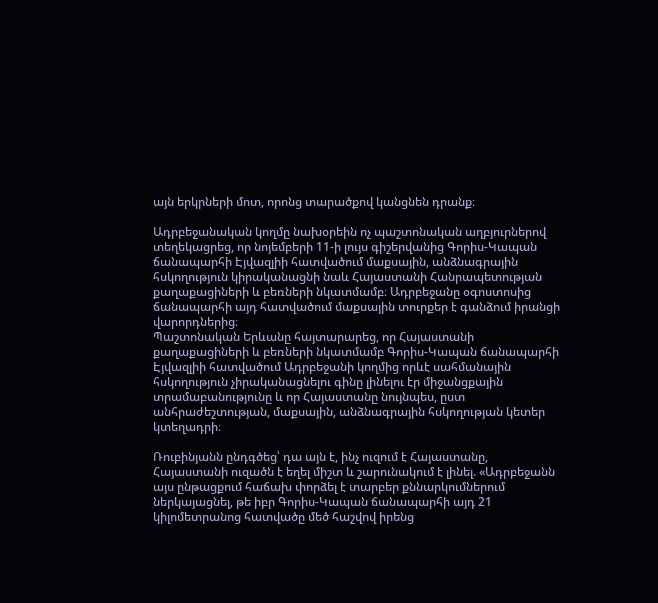այն երկրների մոտ, որոնց տարածքով կանցնեն դրանք։

Ադրբեջանական կողմը նախօրեին ոչ պաշտոնական աղբյուրներով տեղեկացրեց, որ նոյեմբերի 11-ի լույս գիշերվանից Գորիս-Կապան ճանապարհի Էյվազլիի հատվածում մաքսային, անձնագրային հսկողություն կիրականացնի նաև Հայաստանի Հանրապետության քաղաքացիների և բեռների նկատմամբ։ Ադրբեջանը օգոստոսից ճանապարհի այդ հատվածում մաքսային տուրքեր է գանձում իրանցի վարորդներից։
Պաշտոնական Երևանը հայտարարեց, որ Հայաստանի քաղաքացիների և բեռների նկատմամբ Գորիս-Կապան ճանապարհի Էյվազլիի հատվածում Ադրբեջանի կողմից որևէ սահմանային հսկողություն չիրականացնելու գինը լինելու էր միջանցքային տրամաբանությունը և որ Հայաստանը նույնպես, ըստ անհրաժեշտության, մաքսային, անձնագրային հսկողության կետեր կտեղադրի։

Ռուբինյանն ընդգծեց՝ դա այն է, ինչ ուզում է Հայաստանը, Հայաստանի ուզածն է եղել միշտ և շարունակում է լինել. «Ադրբեջանն այս ընթացքում հաճախ փորձել է տարբեր քննարկումներում ներկայացնել, թե իբր Գորիս-Կապան ճանապարհի այդ 21 կիլոմետրանոց հատվածը մեծ հաշվով իրենց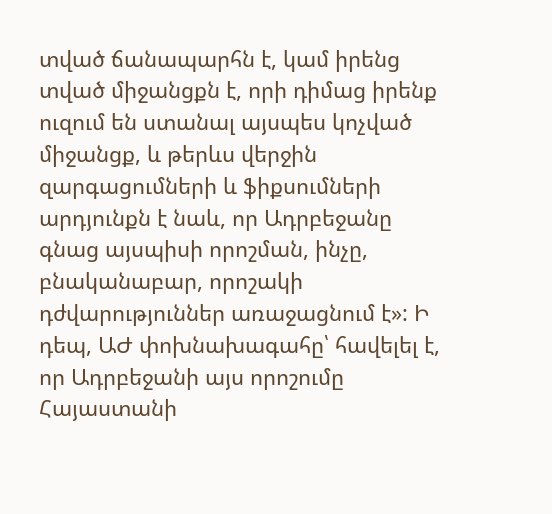տված ճանապարհն է, կամ իրենց տված միջանցքն է, որի դիմաց իրենք ուզում են ստանալ այսպես կոչված միջանցք, և թերևս վերջին զարգացումների և ֆիքսումների արդյունքն է նաև, որ Ադրբեջանը գնաց այսպիսի որոշման, ինչը, բնականաբար, որոշակի դժվարություններ առաջացնում է»: Ի դեպ, ԱԺ փոխնախագահը՝ հավելել է, որ Ադրբեջանի այս որոշումը Հայաստանի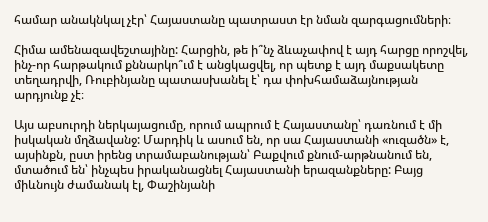համար անակնկալ չէր՝ Հայաստանը պատրաստ էր նման զարգացումների։

Հիմա ամենազավեշտայինը: Հարցին, թե ի՞նչ ձևաչափով է այդ հարցը որոշվել, ինչ-որ հարթակում քննարկո՞ւմ է անցկացվել, որ պետք է այդ մաքսակետը տեղադրվի, Ռուբինյանը պատասխանել է՝ դա փոխհամաձայնության արդյունք չէ։

Այս աբսուրդի ներկայացումը, որում ապրում է Հայաստանը՝ դառնում է մի իսկական մղձավանջ: Մարդիկ և ասում են, որ սա Հայաստանի «ուզածն» է, այսինքն, ըստ իրենց տրամաբանության՝ Բաքվում քնում-արթնանում են, մտածում են՝ ինչպես իրականացնել Հայաստանի երազանքները: Բայց միևնույն ժամանակ էլ, Փաշինյանի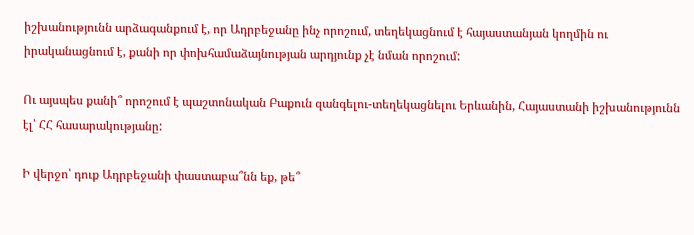իշխանությունն արձագանքում է, որ Ադրբեջանը ինչ որոշում, տեղեկացնում է հայաստանյան կողմին ու իրականացնում է, քանի որ փոխհամաձայնության արդյունք չէ նման որոշում:

Ու այսպես քանի՞ որոշում է պաշտոնական Բաքուն զանգելու-տեղեկացնելու Երևանին, Հայաստանի իշխանությունն էլ՝ ՀՀ հասարակությանը:

Ի վերջո՝ դուք Ադրբեջանի փաստաբա՞նն եք, թե՞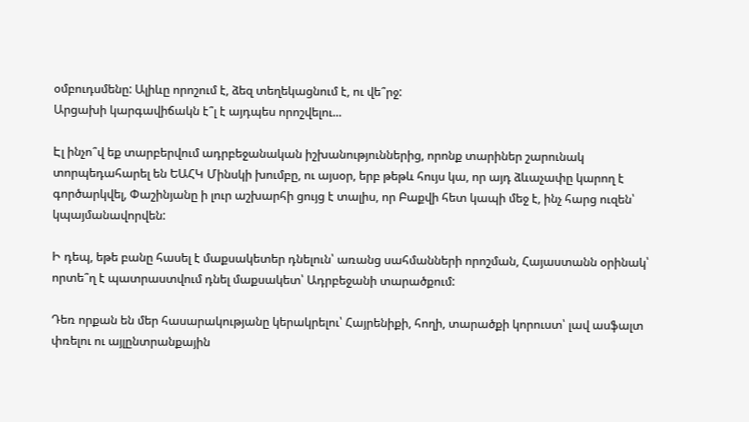օմբուդսմենը: Ալիևը որոշում է, ձեզ տեղեկացնում է, ու վե՞րջ:
Արցախի կարգավիճակն է՞լ է այդպես որոշվելու...

Էլ ինչո՞վ եք տարբերվում ադրբեջանական իշխանություններից, որոնք տարիներ շարունակ տորպեդահարել են ԵԱՀԿ Մինսկի խումբը, ու այսօր, երբ թեթև հույս կա, որ այդ ձևաչափը կարող է գործարկվել, Փաշինյանը ի լուր աշխարհի ցույց է տալիս, որ Բաքվի հետ կապի մեջ է, ինչ հարց ուզեն՝ կպայմանավորվեն:

Ի դեպ, եթե բանը հասել է մաքսակետեր դնելուն՝ առանց սահմանների որոշման, Հայաստանն օրինակ՝ որտե՞ղ է պատրաստվում դնել մաքսակետ՝ Ադրբեջանի տարածքում:

Դեռ որքան են մեր հասարակությանը կերակրելու՝ Հայրենիքի, հողի, տարածքի կորուստ՝ լավ ասֆալտ փռելու ու այլընտրանքային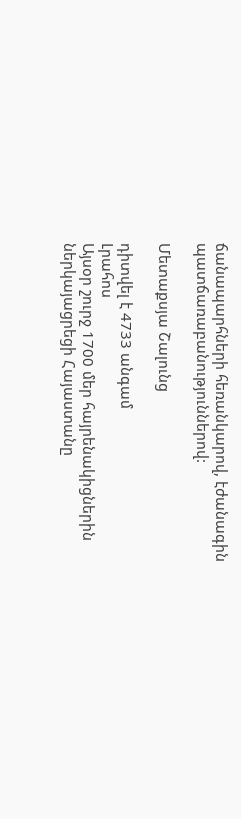ճանապարհների հեռանկարով, էժանագին պատճառաբանություններով:

Մետաքսյա Շալունց

դիտվել է 4733 անգամ
Լրահոս
Այսօր շուրջ 1700 մեր հայրենակիցներին ներկայացրեցի Հայաստանը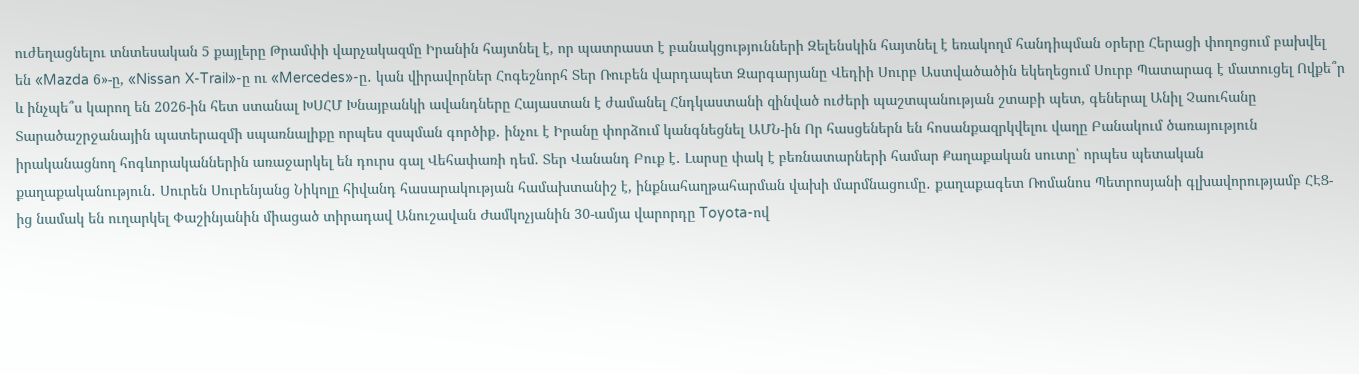ուժեղացնելու տնտեսական 5 քայլերը Թրամփի վարչակազմը Իրանին հայտնել է, որ պատրաստ է բանակցությունների Զելենսկին հայտնել է եռակողմ հանդիպման օրերը Հերացի փողոցում բախվել են «Mazda 6»-ը, «Nissan X-Trail»-ը ու «Mercedes»-ը․ կան վիրավորներ Հոգեշնորհ Տեր Ռուբեն վարդապետ Զարգարյանը Վեդիի Սուրբ Աստվածածին եկեղեցում Սուրբ Պատարագ է մատուցել Ովքե՞ր և ինչպե՞ս կարող են 2026-ին հետ ստանալ ԽՍՀՄ Խնայբանկի ավանդները Հայաստան է ժամանել Հնդկաստանի զինված ուժերի պաշտպանության շտաբի պետ, գեներալ Անիլ Չաուհանը Տարածաշրջանային պատերազմի սպառնալիքը որպես զսպման գործիք․ ինչու է Իրանը փորձում կանգնեցնել ԱՄՆ-ին Որ հասցեներն են հոսանքազրկվելու վաղը Բանակում ծառայություն իրականացնող հոգևորականներին առաջարկել են դուրս գալ Վեհափառի դեմ. Տեր Վանանդ Բուք է․ Լարսը փակ է բեռնատարների համար Քաղաքական սուտը՝ որպես պետական քաղաքականություն․ Սուրեն Սուրենյանց Նիկոլը հիվանդ հասարակության համախտանիշ է, ինքնահաղթահարման վախի մարմնացումը․ քաղաքագետ Ռոմանոս Պետրոսյանի գլխավորությամբ ՀԷՑ-ից նամակ են ուղարկել Փաշինյանին միացած տիրադավ Անուշավան Ժամկոչյանին 30-ամյա վարորդը Toyota-ով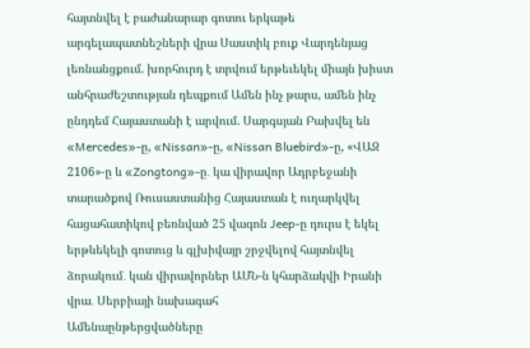հայտնվել է բաժանարար գոտու երկաթե արգելապատնեշների վրա Սաստիկ բուք Վարդենյաց լեռնանցքում. խորհուրդ է տրվում երթեւեկել միայն խիստ անհրաժեշտության դեպքում Ամեն ինչ թարս, ամեն ինչ ընդդեմ Հայաստանի է արվում. Սարգսյան Բախվել են «Mercedes»-ը, «Nissan»-ը, «Nissan Bluebird»-ը, «ՎԱԶ 2106»-ը և «Zongtong»-ը․ կա վիրավոր Ադրբեջանի տարածքով Ռուսաստանից Հայաստան է ուղարկվել հացահատիկով բեռնված 25 վագոն Jeep-ը դուրս է եկել երթևեկելի գոտուց և գլխիվայր շրջվելով հայտնվել ձորակում․ կան վիրավորներ ԱՄՆ-ն կհարձակվի Իրանի վրա․ Սերբիայի նախագահ
Ամենաընթերցվածները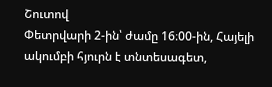Շուտով
Փետրվարի 2-ին՝ ժամը 16։00-ին, Հայելի ակումբի հյուրն է տնտեսագետ,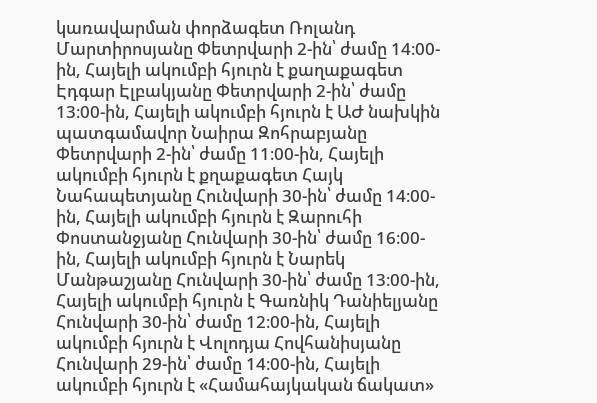կառավարման փորձագետ Ռոլանդ Մարտիրոսյանը Փետրվարի 2-ին՝ ժամը 14։00-ին, Հայելի ակումբի հյուրն է քաղաքագետ Էդգար Էլբակյանը Փետրվարի 2-ին՝ ժամը 13։00-ին, Հայելի ակումբի հյուրն է ԱԺ նախկին պատգամավոր Նաիրա Զոհրաբյանը Փետրվարի 2-ին՝ ժամը 11։00-ին, Հայելի ակումբի հյուրն է քղաքագետ Հայկ Նահապետյանը Հունվարի 30-ին՝ ժամը 14։00-ին, Հայելի ակումբի հյուրն է Զարուհի Փոստանջյանը Հունվարի 30-ին՝ ժամը 16։00-ին, Հայելի ակումբի հյուրն է Նարեկ Մանթաշյանը Հունվարի 30-ին՝ ժամը 13։00-ին, Հայելի ակումբի հյուրն է Գառնիկ Դանիելյանը Հունվարի 30-ին՝ ժամը 12։00-ին, Հայելի ակումբի հյուրն է Վոլոդյա Հովհանիսյանը Հունվարի 29-ին՝ ժամը 14։00-ին, Հայելի ակումբի հյուրն է «Համահայկական ճակատ»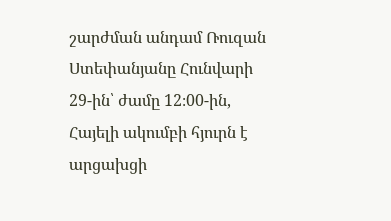շարժման անդամ Ռուզան Ստեփանյանը Հունվարի 29-ին՝ ժամը 12։00-ին, Հայելի ակումբի հյուրն է արցախցի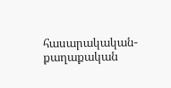հասարակական-քաղաքական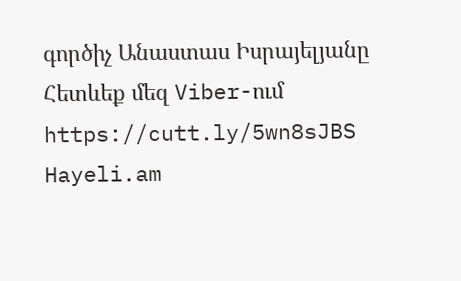գործիչ Անաստաս Իսրայելյանը
Հետևեք մեզ Viber-ում https://cutt.ly/5wn8sJBS
Hayeli.am